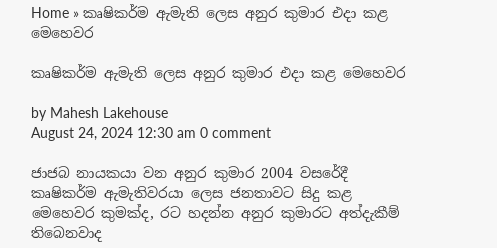Home » කෘෂිකර්ම ඇමැති ලෙස අනුර කුමාර එදා කළ මෙහෙවර

කෘෂිකර්ම ඇමැති ලෙස අනුර කුමාර එදා කළ මෙහෙවර

by Mahesh Lakehouse
August 24, 2024 12:30 am 0 comment

ජාජබ නායකයා වන අනුර කුමාර 2004 වසරේදී කෘෂිකර්ම ඇමැතිවරයා ලෙස ජනතාවට සිදු කළ මෙහෙවර කුමක්ද, රට හදන්න අනුර කුමාරට අත්දැකීම් තිබෙනවාද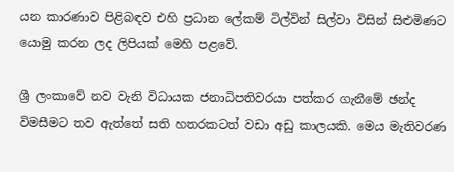යන කාරණාව පිළිබඳව එහි ප්‍රධාන ලේකම් ටිල්වින් සිල්වා විසින් සිළුමිණට යොමු කරන ලද ලිපියක් මෙහි පළවේ.

ශ්‍රී ලංකාවේ නව වැනි විධායක ජනාධිපතිවරයා පත්කර ගැනීමේ ඡන්ද විමසීමට තව ඇත්තේ සති හතරකටත් වඩා අඩු කාලයකි. මෙය මැතිවරණ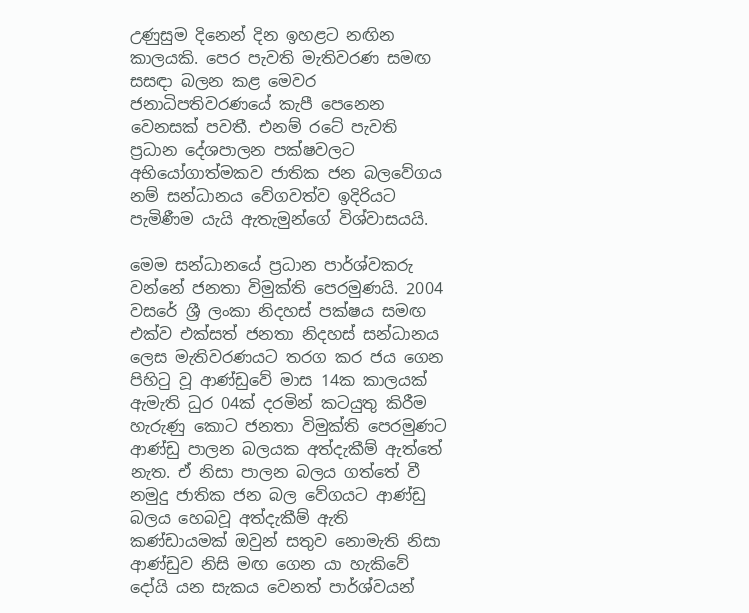උණුසුම දිනෙන් දින ඉහළට නඟින කාලයකි. පෙර පැවති මැතිවරණ සමඟ සසඳා බලන කළ මෙවර ජනාධිපතිවරණයේ කැපී පෙනෙන වෙනසක් පවතී. එනම් රටේ පැවති ප්‍රධාන දේශපාලන පක්ෂවලට අභියෝගාත්මකව ජාතික ජන බලවේගය නම් සන්ධානය වේගවත්ව ඉදිරියට පැමිණීම යැයි ඇතැමුන්ගේ විශ්වාසයයි.

මෙම සන්ධානයේ ප්‍රධාන පාර්ශ්වකරු වන්නේ ජනතා විමුක්ති පෙරමුණයි. 2004 වසරේ ශ්‍රී ලංකා නිදහස් පක්ෂය සමඟ එක්ව එක්සත් ජනතා නිදහස් සන්ධානය ලෙස මැතිවරණයට තරග කර ජය ගෙන පිහිටු වූ ආණ්ඩුවේ මාස 14ක කාලයක් ඇමැති ධුර 04ක් දරමින් කටයුතු කිරීම හැරුණු කොට ජනතා විමුක්ති පෙරමුණට ආණ්ඩු පාලන බලයක අත්දැකීම් ඇත්තේ නැත. ඒ නිසා පාලන බලය ගත්තේ වී නමුදු ජාතික ජන බල වේගයට ආණ්ඩු බලය හෙබවූ අත්දැකීම් ඇති කණ්ඩායමක් ඔවුන් සතුව නොමැති නිසා ආණ්ඩුව නිසි මඟ ගෙන යා හැකිවේ දෝයි යන සැකය වෙනත් පාර්ශ්වයන්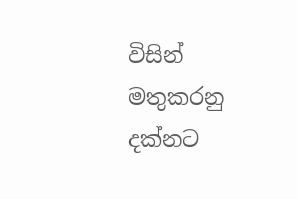විසින් මතුකරනු දක්නට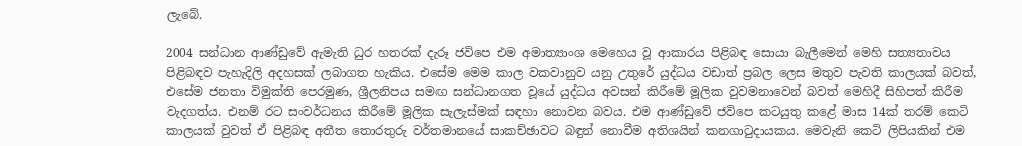ලැබේ.

2004 සන්ධාන ආණ්ඩුවේ ඇමැති ධුර හතරක් දැරූ ජවිපෙ එම අමාත්‍යාංශ මෙහෙය වූ ආකාරය පිළිබඳ සොයා බැලීමෙන් මෙහි සත්‍යතාවය පිළිබඳව පැහැදිලි අදහසක් ලබාගත හැකිය. එසේම මෙම කාල වකවානුව යනු උතුරේ යුද්ධය වඩාත් ප්‍රබල ලෙස මතුව පැවති කාලයක් බවත්, එසේම ජනතා විමුක්ති පෙරමුණ, ශ්‍රීලනිපය සමඟ සන්ධානගත වූයේ යුද්ධය අවසන් කිරීමේ මූලික වුවමනාවෙන් බවත් මෙහිදී සිහිපත් කිරීම වැදගත්ය. එනම් රට සංවර්ධනය කිරීමේ මූලික සැලැස්මක් සඳහා නොවන බවය. එම ආණ්ඩුවේ ජවිපෙ කටයුතු කළේ මාස 14ක් තරම් කෙටි කාලයක් වුවත් ඒ පිළිබඳ අතීත තොරතුරු වර්තමානයේ සාකච්ඡාවට බඳුන් නොවීම අතිශයින් කනගාටුදායකය. මෙවැනි කෙටි ලිපියකින් එම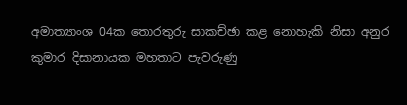අමාත්‍යාංශ 04ක තොරතුරු සාකච්ඡා කළ නොහැකි නිසා අනුර කුමාර දිසානායක මහතාට පැවරුණු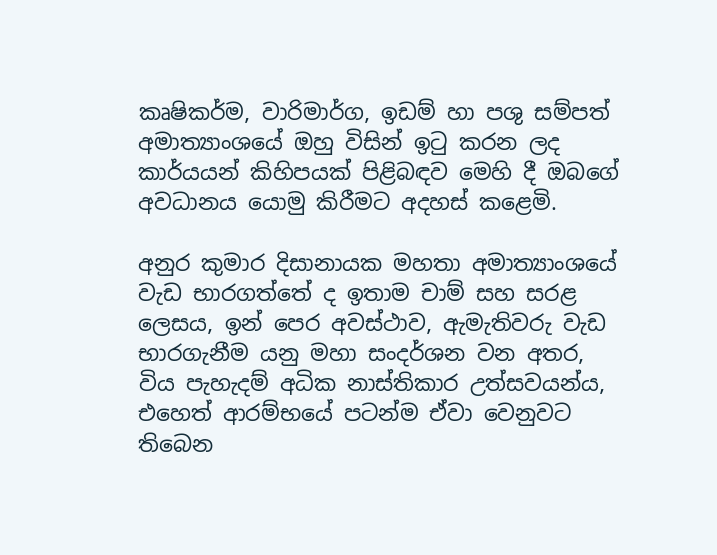කෘෂිකර්ම, වාරිමාර්ග, ඉඩම් හා පශු සම්පත් අමාත්‍යාංශයේ ඔහු විසින් ඉටු කරන ලද කාර්යයන් කිහිපයක් පිළිබඳව මෙහි දී ඔබගේ අවධානය යොමු කිරීමට අදහස් කළෙමි.

අනුර කුමාර දිසානායක මහතා අමාත්‍යාංශයේ වැඩ භාරගත්තේ ද ඉතාම චාම් සහ සරළ ලෙසය, ඉන් පෙර අවස්ථාව, ඇමැතිවරු වැඩ භාරගැනීම යනු මහා සංදර්ශන වන අතර, විය පැහැදම් අධික නාස්තිකාර උත්සවයන්ය, එහෙත් ආරම්භයේ පටන්ම ඒවා වෙනුවට තිබෙන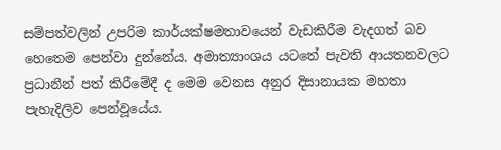සම්පත්වලින් උපරිම කාර්යක්ෂමතාවයෙන් වැඩකිරීම වැදගත් බව හෙතෙම පෙන්වා දුන්නේය. අමාත්‍යාංශය යටතේ පැවති ආයතනවලට ප්‍රධානීන් පත් කිරීමේදී ද මෙම වෙනස අනුර දිසානායක මහතා පැහැදිලිව පෙන්වූයේය.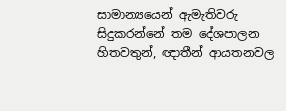සාමාන්‍යයෙන් ඇමැතිවරු සිදුකරන්නේ තම දේශපාලන හිතවතුන්, ඥාතීන් ආයතනවල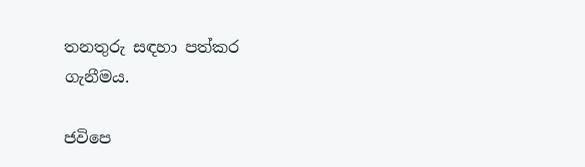තනතුරු සඳහා පත්කර ගැනීමය.

ජවිපෙ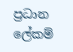ප්‍රධාන ලේකම්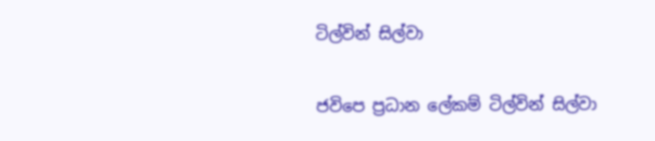ටිල්වින් සිල්වා

ජවිපෙ ප්‍රධාන ලේකම් ටිල්වින් සිල්වා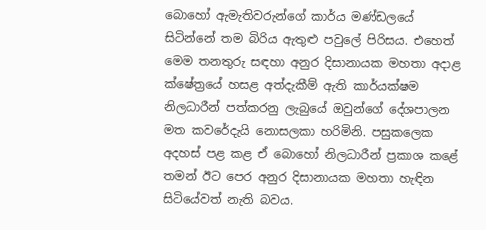බොහෝ ඇමැතිවරුන්ගේ කාර්ය මණ්ඩලයේ සිටින්නේ තම බිරිය ඇතුළු පවුලේ පිරිසය. එහෙත් මෙම තනතුරු සඳහා අනුර දිසානායක මහතා අදාළ ක්ෂේත්‍රයේ හසළ අත්දැකීම් ඇති කාර්යක්ෂම නිලධාරීන් පත්කරනු ලැබුයේ ඔවුන්ගේ දේශපාලන මත කවරේදැයි නොසලකා හරිමිනි. පසුකලෙක අදහස් පළ කළ ඒ බොහෝ නිලධාරීන් ප්‍රකාශ කළේ තමන් ඊට පෙර අනුර දිසානායක මහතා හැඳින සිටියේවත් නැති බවය.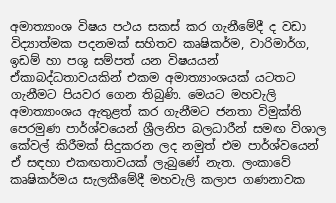අමාත්‍යාංශ විෂය පථය සකස් කර ගැනීමේදී ද වඩා විද්‍යාත්මක පදනමක් සහිතව කෘෂිකර්ම, වාරිමාර්ග, ඉඩම් හා පශු සම්පත් යන විෂයයන් ඒකාබද්ධතාවයකින් එකම අමාත්‍යාංශයක් යටතට ගැනීමට පියවර ගෙන තිබුණි. මෙයට මහවැලි අමාත්‍යාංශය ඇතුළත් කර ගැනීමට ජනතා විමුක්ති පෙරමුණ පාර්ශ්වයෙන් ශ්‍රීලනිප බලධාරීන් සමඟ විශාල කේවල් කිරීමක් සිදුකරන ලද නමුත් එම පාර්ශ්වයෙන් ඒ සඳහා එකඟතාවයක් ලැබුණේ නැත. ලංකාවේ කෘෂිකර්මය සැලකීමේදී මහවැලි කලාප ගණනාවක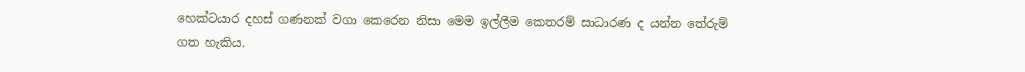හෙක්ටයාර දහස් ගණනක් වගා කෙරෙන නිසා මෙම ඉල්ලීම කෙතරම් සාධාරණ ද යන්න තේරුම් ගත හැකිය.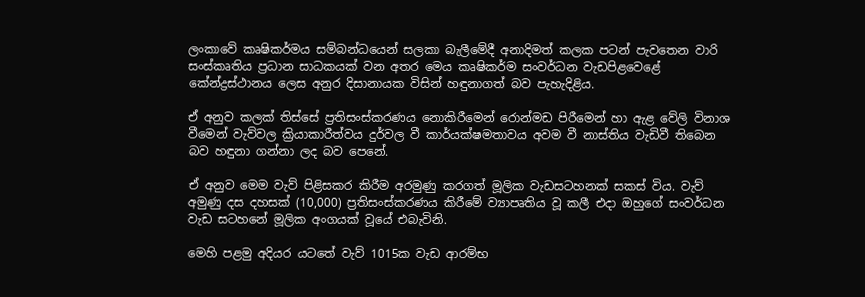ලංකාවේ කෘෂිකර්මය සම්බන්ධයෙන් සලකා බැලීමේදී අනාදිමත් කලක පටන් පැවතෙන වාරි සංස්කෘතිය ප්‍රධාන සාධකයක් වන අතර මෙය කෘෂිකර්ම සංවර්ධන වැඩපිළවෙළේ කේන්ද්‍රස්ථානය ලෙස අනුර දිසානායක විසින් හඳුනාගත් බව පැහැදිළිය.

ඒ අනුව කලක් තිස්සේ ප්‍රතිසංස්කරණය නොකිරීමෙන් රොන්මඩ පිරීමෙන් හා ඇළ වේලි විනාශ වීමෙන් වැව්වල ක්‍රියාකාරීත්වය දුර්වල වී කාර්යක්ෂමතාවය අවම වී නාස්තිය වැඩිවී තිබෙන බව හඳුනා ගන්නා ලද බව පෙනේ.

ඒ අනුව මෙම වැව් පිළිසකර කිරීම අරමුණු කරගත් මූලික වැඩසටහනක් සකස් විය. වැව් අමුණු දස දහසක් (10,000) ප්‍රතිසංස්කරණය කිරීමේ ව්‍යාපෘතිය වූ කලී එදා ඔහුගේ සංවර්ධන වැඩ සටහනේ මූලික අංගයක් වූයේ එබැවිනි.

මෙහි පළමු අදියර යටතේ වැව් 1015ක වැඩ ආරම්භ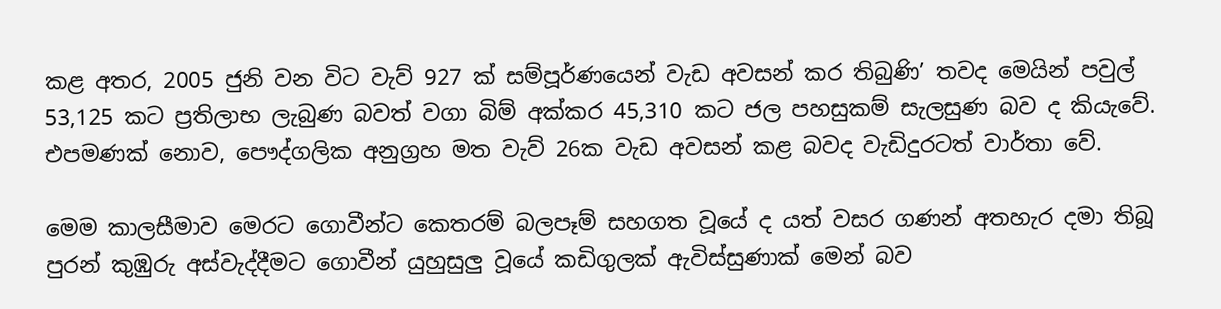කළ අතර, 2005 ජුනි වන විට වැව් 927 ක් සම්පූර්ණයෙන් වැඩ අවසන් කර තිබුණි’ තවද මෙයින් පවුල් 53,125 කට ප්‍රතිලාභ ලැබුණ බවත් වගා බිම් අක්කර 45,310 කට ජල පහසුකම් සැලසුණ බව ද කියැවේ. එපමණක් නොව, පෞද්ගලික අනුග්‍රහ මත වැව් 26ක වැඩ අවසන් කළ බවද වැඩිදුරටත් වාර්තා වේ.

මෙම කාලසීමාව මෙරට ගොවීන්ට කෙතරම් බලපෑම් සහගත වූයේ ද යත් වසර ගණන් අතහැර දමා තිබූ පුරන් කුඹුරු අස්වැද්දීමට ගොවීන් යුහුසුලු වූයේ කඩිගුලක් ඇවිස්සුණාක් මෙන් බව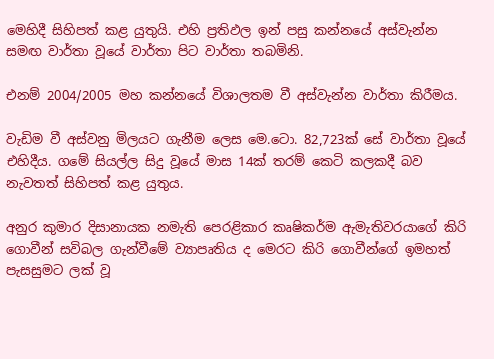මෙහිදී සිහිපත් කළ යුතුයි. එහි ප්‍රතිඵල ඉන් පසු කන්නයේ අස්වැන්න සමඟ වාර්තා වූයේ වාර්තා පිට වාර්තා තබමිනි.

එනම් 2004/2005 මහ කන්නයේ විශාලතම වී අස්වැන්න වාර්තා කිරීමය.

වැඩිම වී අස්වනු මිලයට ගැනීම ලෙස මෙ.ටො. 82,723ක් සේ වාර්තා වූයේ එහිදීය. ගමේ සියල්ල සිදු වූයේ මාස 14ක් තරම් කෙටි කලකදී බව නැවතත් සිහිපත් කළ යුතුය.

අනුර කුමාර දිසානායක නමැති පෙරළිකාර කෘෂිකර්ම ඇමැතිවරයාගේ කිරි ගොවීන් සවිබල ගැන්වීමේ ව්‍යාපෘතිය ද මෙරට කිරි ගොවීන්ගේ ඉමහත් පැසසුමට ලක් වූ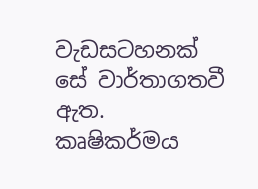වැඩසටහනක් සේ වාර්තාගතවී ඇත. කෘෂිකර්මය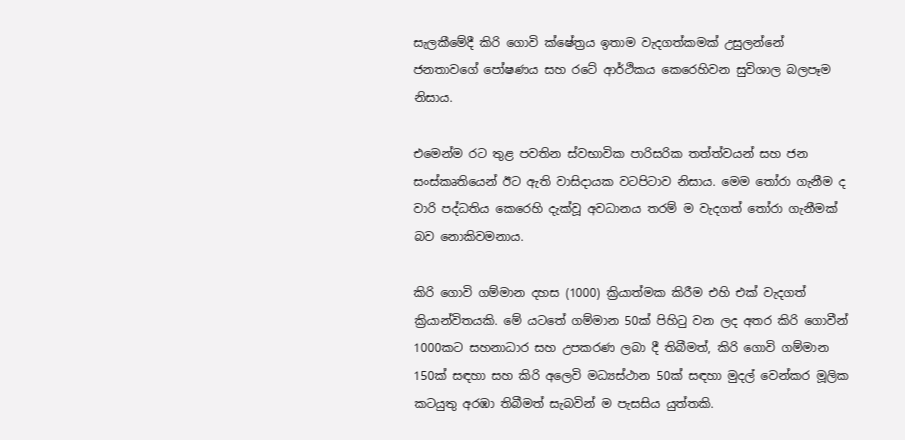සැලකීමේදී කිරි ගොවි ක්ෂේත්‍රය ඉතාම වැදගත්කමක් උසුලන්නේ ජනතාවගේ පෝෂණය සහ රටේ ආර්ථිකය කෙරෙහිවන සුවිශාල බලපෑම නිසාය.

එමෙන්ම රට තුළ පවතින ස්වභාවික පාරිසරික තත්ත්වයන් සහ ජන සංස්කෘතියෙන් ඊට ඇති වාසිදායක වටපිටාව නිසාය. මෙම තෝරා ගැනීම ද වාරි පද්ධතිය කෙරෙහි දැක්වූ අවධානය තරම් ම වැදගත් තෝරා ගැනීමක් බව නොකිවමනාය.

කිරි ගොවි ගම්මාන දහස (1000) ක්‍රියාත්මක කිරීම එහි එක් වැදගත් ක්‍රියාන්විතයකි. මේ යටතේ ගම්මාන 50ක් පිහිටු වන ලද අතර කිරි ගොවීන් 1000කට සහනාධාර සහ උපකරණ ලබා දී තිබීමත්, කිරි ගොවි ගම්මාන 150ක් සඳහා සහ කිරි අලෙවි මධ්‍යස්ථාන 50ක් සඳහා මුදල් වෙන්කර මූලික කටයුතු අරඹා තිබීමත් සැබවින් ම පැසසිය යුත්තකි.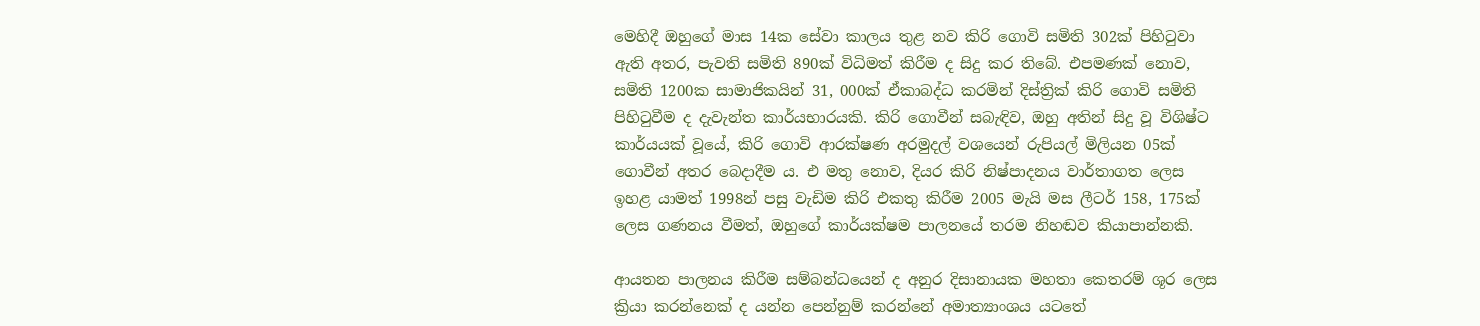මෙහිදී ඔහුගේ මාස 14ක සේවා කාලය තුළ නව කිරි ගොවි සමිති 302ක් පිහිටුවා ඇති අතර, පැවති සමිති 890ක් විධිමත් කිරීම ද සිදු කර තිබේ. එපමණක් නොව, සමිති 1200ක සාමාජිකයින් 31, 000ක් ඒකාබද්ධ කරමින් දිස්ත්‍රික් කිරි ගොවි සමිති පිහිටුවීම ද දැවැන්ත කාර්යභාරයකි. කිරි ගොවීන් සබැඳිව, ඔහු අතින් සිදු වූ විශිෂ්ට කාර්යයක් වූයේ, කිරි ගොවි ආරක්ෂණ අරමුදල් වශයෙන් රුපියල් මිලියන 05ක් ගොවීන් අතර බෙදාදීම ය. එ මතු නොව, දියර කිරි නිෂ්පාදනය වාර්තාගත ලෙස ඉහළ යාමත් 1998න් පසු වැඩිම කිරි එකතු කිරීම 2005 මැයි මස ලීටර් 158, 175ක් ලෙස ගණනය වීමත්, ඔහුගේ කාර්යක්ෂම පාලනයේ තරම නිහඬව කියාපාන්නකි.

ආයතන පාලනය කිරීම සම්බන්ධයෙන් ද අනුර දිසානායක මහතා කෙතරම් ශූර ලෙස ක්‍රියා කරන්නෙක් ද යන්න පෙන්නුම් කරන්නේ අමාත්‍යාංශය යටතේ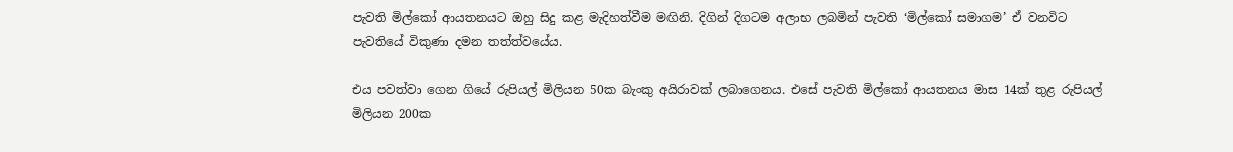පැවති මිල්කෝ ආයතනයට ඔහු සිදු කළ මැදිහත්වීම මඟිනි. දිගින් දිගටම අලාභ ලබමින් පැවති ‘මිල්කෝ සමාගම’ ඒ වනවිට පැවතියේ විකුණා දමන තත්ත්වයේය.

එය පවත්වා ගෙන ගියේ රුපියල් මිලියන 50ක බැංකු අයිරාවක් ලබාගෙනය. එසේ පැවති මිල්කෝ ආයතනය මාස 14ක් තුළ රුපියල් මිලියන 200ක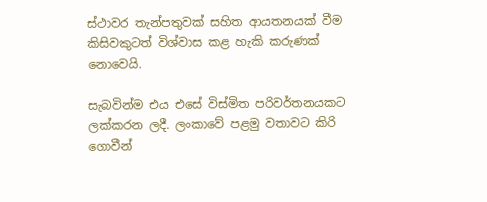ස්ථාවර තැන්පතුවක් සහිත ආයතනයක් වීම කිසිවකුටත් විශ්වාස කළ හැකි කරුණක් නොවෙයි.

සැබවින්ම එය එසේ විස්මිත පරිවර්තනයකට ලක්කරන ලදී. ලංකාවේ පළමු වතාවට කිරි ගොවීන්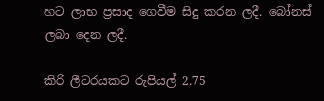හට ලාභ ප්‍රසාද ගෙවීම සිදු කරන ලදී. බෝනස් ලබා දෙන ලදී.

කිරි ලීටරයකට රුපියල් 2.75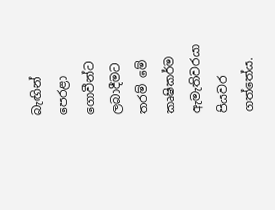බැඟින් පෙරළා ගොවීන්ට ලබාදීමට තරම් මේ කෘෂිකර්ම ඇමැතිවරයා පියවර ගත්තේය.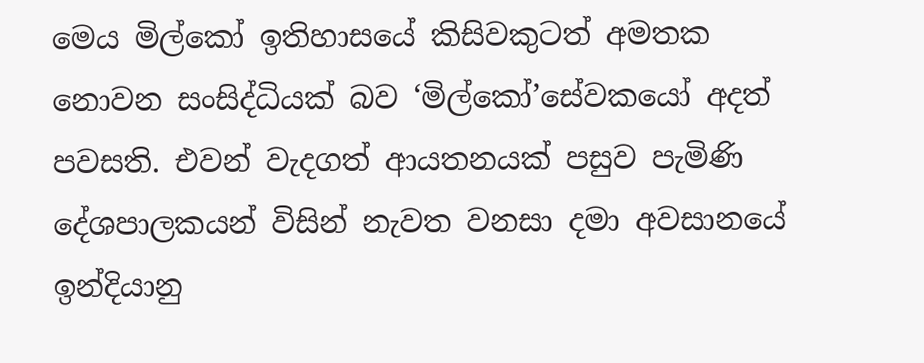මෙය මිල්කෝ ඉතිහාසයේ කිසිවකුටත් අමතක නොවන සංසිද්ධියක් බව ‘මිල්කෝ’සේවකයෝ අදත් පවසති. එවන් වැදගත් ආයතනයක් පසුව පැමිණි දේශපාලකයන් විසින් නැවත වනසා දමා අවසානයේ ඉන්දියානු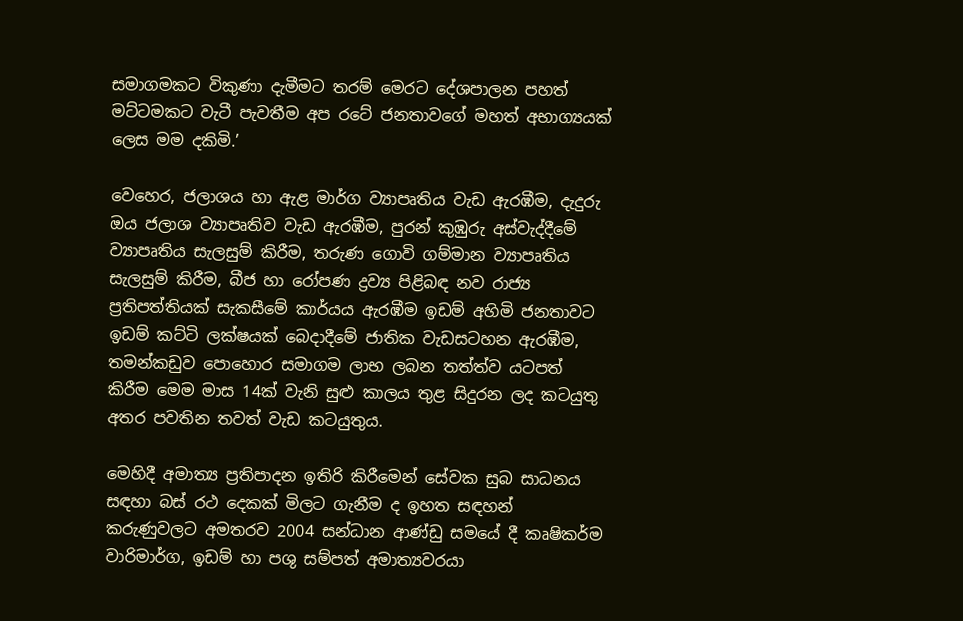සමාගමකට විකුණා දැමීමට තරම් මෙරට දේශපාලන පහත් මට්ටමකට වැටී පැවතීම අප රටේ ජනතාවගේ මහත් අභාග්‍යයක් ලෙස මම දකිමි.’

වෙහෙර, ජලාශය හා ඇළ මාර්ග ව්‍යාපෘතිය වැඩ ඇරඹීම, දැදුරු ඔය ජලාශ ව්‍යාපෘතිව වැඩ ඇරඹීම, පුරන් කුඹුරු අස්වැද්දීමේ ව්‍යාපෘතිය සැලසුම් කිරීම, තරුණ ගොවි ගම්මාන ව්‍යාපෘතිය සැලසුම් කිරීම, බීජ හා රෝපණ ද්‍රව්‍ය පිළිබඳ නව රාජ්‍ය ප්‍රතිපත්තියක් සැකසීමේ කාර්යය ඇරඹීම ඉඩම් අහිමි ජනතාවට ඉඩම් කට්ටි ලක්ෂයක් බෙදාදීමේ ජාතික වැඩසටහන ඇරඹීම, තමන්කඩුව පොහොර සමාගම ලාභ ලබන තත්ත්ව යටපත් කිරීම මෙම මාස 14ක් වැනි සුළු කාලය තුළ සිදුරන ලද කටයුතු අතර පවතින තවත් වැඩ කටයුතුය.

මෙහිදී අමාත්‍ය ප්‍රතිපාදන ඉතිරි කිරීමෙන් සේවක සුබ සාධනය සඳහා බස් රථ දෙකක් මිලට ගැනීම ද ඉහත සඳහන් කරුණුවලට අමතරව 2004 සන්ධාන ආණ්ඩු සමයේ දී කෘෂිකර්ම වාරිමාර්ග, ඉඩම් හා පශු සම්පත් අමාත්‍යවරයා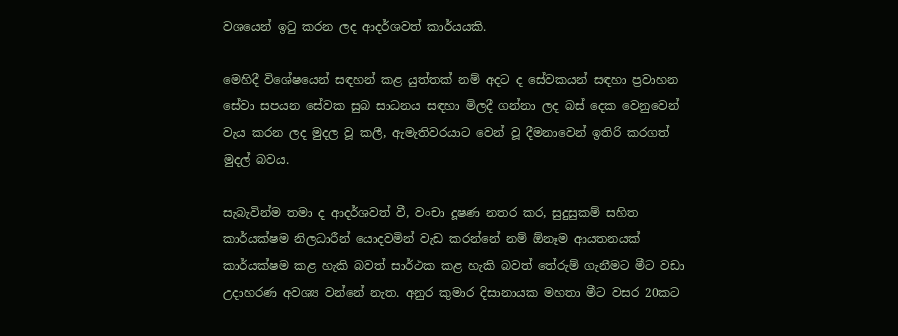වශයෙන් ඉටු කරන ලද ආදර්ශවත් කාර්යයකි.

මෙහිදී විශේෂයෙන් සඳහන් කළ යුත්තක් නම් අදට ද සේවකයන් සඳහා ප්‍රවාහන සේවා සපයන සේවක සුබ සාධනය සඳහා මිලදී ගන්නා ලද බස් දෙක වෙනුවෙන් වැය කරන ලද මුදල වූ කලී, ඇමැතිවරයාට වෙන් වූ දීමනාවෙන් ඉතිරි කරගත් මුදල් බවය.

සැබැවින්ම තමා ද ආදර්ශවත් වී, වංචා දූෂණ නතර කර, සුදුසුකම් සහිත කාර්යක්ෂම නිලධාරීන් යොදවමින් වැඩ කරන්නේ නම් ඕනෑම ආයතනයක් කාර්යක්ෂම කළ හැකි බවත් සාර්ථක කළ හැකි බවත් තේරුම් ගැනීමට මීට වඩා උදාහරණ අවශ්‍ය වන්නේ නැත. අනුර කුමාර දිසානායක මහතා මීට වසර 20කට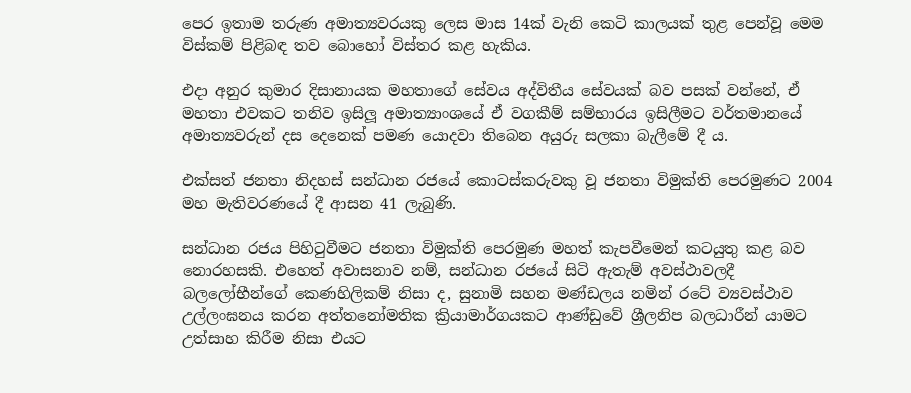පෙර ඉතාම තරුණ අමාත්‍යවරයකු ලෙස මාස 14ක් වැනි කෙටි කාලයක් තුළ පෙන්වූ මෙම විස්කම් පිළිබඳ තව බොහෝ විස්තර කළ හැකිය.

එදා අනුර කුමාර දිසානායක මහතාගේ සේවය අද්විතීය සේවයක් බව පසක් වන්නේ, ඒ මහතා එවකට තනිව ඉසිලූ අමාත්‍යාංශයේ ඒ වගකීම් සම්භාරය ඉසිලීමට වර්තමානයේ අමාත්‍යවරුන් දස දෙනෙක් පමණ යොදවා තිබෙන අයුරු සලකා බැලීමේ දී ය.

එක්සත් ජනතා නිදහස් සන්ධාන රජයේ කොටස්කරුවකු වූ ජනතා විමුක්ති පෙරමුණට 2004 මහ මැතිවරණයේ දී ආසන 41 ලැබුණි.

සන්ධාන රජය පිහිටුවීමට ජනතා විමුක්ති පෙරමුණ මහත් කැපවීමෙන් කටයුතු කළ බව නොරහසකි. එහෙත් අවාසනාව නම්, සන්ධාන රජයේ සිටි ඇතැම් අවස්ථාවලදී බලලෝභීන්ගේ කෙණහිලිකම් නිසා ද, සුනාමි සහන මණ්ඩලය නමින් රටේ ව්‍යවස්ථාව උල්ලංඝනය කරන අත්තනෝමතික ක්‍රියාමාර්ගයකට ආණ්ඩුවේ ශ්‍රීලනිප බලධාරීන් යාමට උත්සාහ කිරීම නිසා එයට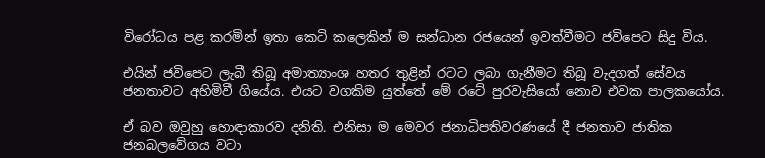විරෝධය පළ කරමින් ඉතා කෙටි කලෙකින් ම සන්ධාන රජයෙන් ඉවත්වීමට ජවිපෙට සිදු විය.

එයින් ජවිපෙට ලැබී තිබූ අමාත්‍යාංශ හතර තුළින් රටට ලබා ගැනීමට තිබූ වැදගත් සේවය ජනතාවට අහිමිවී ගියේය. එයට වගකිම යුත්තේ මේ රටේ පුරවැසියෝ නොව එවක පාලකයෝය.

ඒ බව ඔවුහු හොඳාකාරව දනිති. එනිසා ම මෙවර ජනාධිපතිවරණයේ දී ජනතාව ජාතික ජනබලවේගය වටා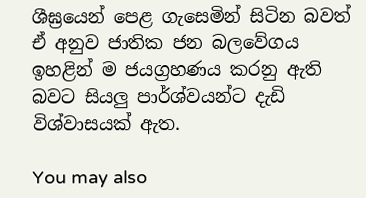ශීඝ්‍රයෙන් පෙළ ගැසෙමින් සිටින බවත් ඒ අනුව ජාතික ජන බලවේගය ඉහළින් ම ජයග්‍රහණය කරනු ඇති බවට සියලු පාර්ශ්වයන්ට දැඩි විශ්වාසයක් ඇත.

You may also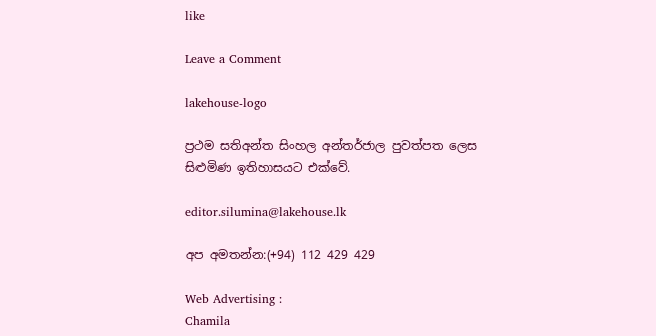like

Leave a Comment

lakehouse-logo

ප්‍රථම සතිඅන්ත සිංහල අන්තර්ජාල පුවත්පත ලෙස සිළුමිණ ඉතිහාසයට එක්වේ.

editor.silumina@lakehouse.lk

අප අමතන්න:(+94) 112 429 429

Web Advertising :
Chamila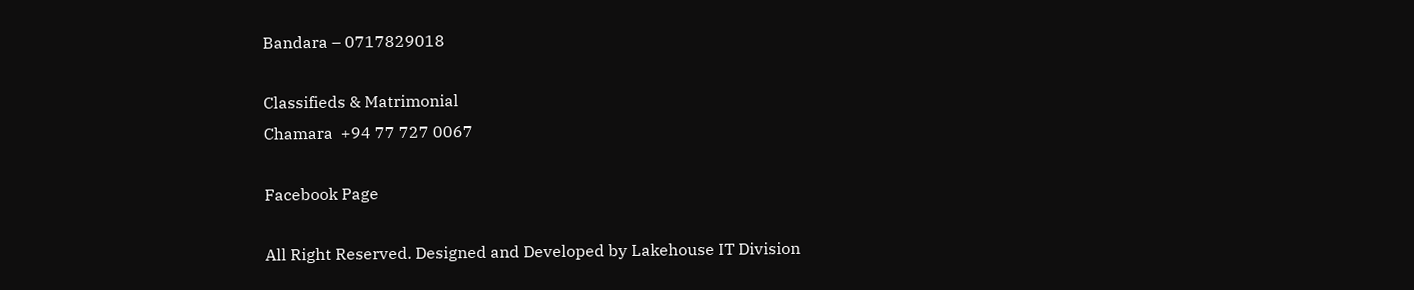Bandara – 0717829018

Classifieds & Matrimonial
Chamara  +94 77 727 0067

Facebook Page

All Right Reserved. Designed and Developed by Lakehouse IT Division